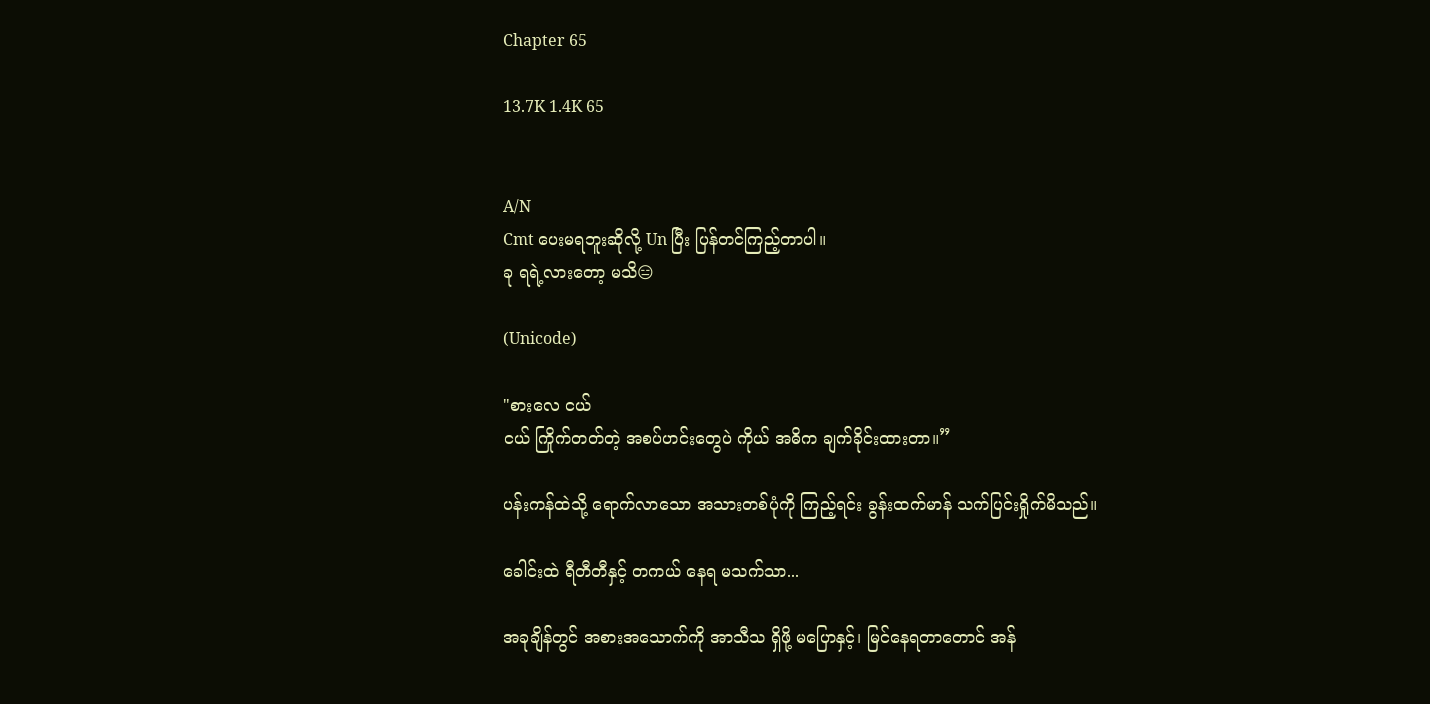Chapter 65

13.7K 1.4K 65


A/N
Cmt ပေးမရဘူးဆိုလို့ Un ပြီး ပြန်တင်ကြည့်တာပါ။
ခု ရရဲ့လားတော့ မသိ😑

(Unicode)

"စားလေ ငယ်
ငယ် ကြိုက်တတ်တဲ့ အစပ်ဟင်းတွေပဲ ကိုယ် အဓိက ချက်ခိုင်းထားတာ။”

ပန်းကန်ထဲသို့ ရောက်လာသော အသားတစ်ပုံကို ကြည့်ရင်း ခွန်းထက်မာန် သက်ပြင်းရှိုက်မိသည်။

ခေါင်းထဲ ရီတီတီနှင့် တကယ် နေရ မသက်သာ...

အခုချိန်တွင် အစားအသောက်ကို အာသီသ ရှိဖို့ မပြောနှင့်၊ မြင်နေရတာတောင် အန်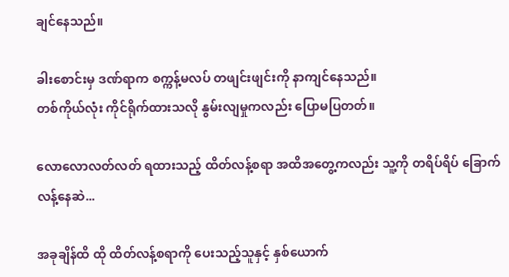ချင်နေသည်။

ခါးစောင်းမှ ဒဏ်ရာက စက္ကန့်မလပ် တဖျင်းဖျင်းကို နာကျင်နေသည်။
တစ်ကိုယ်လုံး ကိုင်ရိုက်ထားသလို နွမ်းလျမှုကလည်း ပြောမပြတတ်။

လောလောလတ်လတ် ရထားသည့် ထိတ်လန့်စရာ အထိအတွေ့ကလည်း သူ့ကို တရိပ်ရိပ် ခြောက်လန့်နေဆဲ...

အခုချိန်ထိ ထို ထိတ်လန့်စရာကို ပေးသည့်သူနှင့် နှစ်ယောက်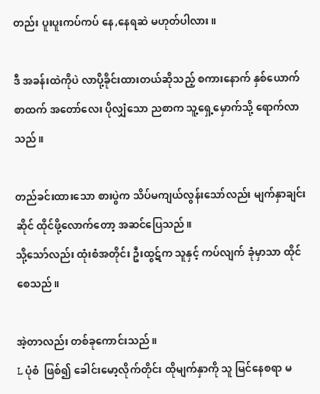တည်း ပူးပူးကပ်ကပ် နေ,နေရဆဲ မဟုတ်ပါလား။

ဒီ အခန်းထဲကိုပဲ လာပို့ခိုင်းထားတယ်ဆိုသည့် စကားနောက် နှစ်ယောက်စာထက် အတော်လေး ပိုလျှံသော ညစာက သူ့ရှေ့မှောက်သို့ ရောက်လာသည်။

တည်ခင်းထားသော စားပွဲက သိပ်မကျယ်လွန်းသော်လည်း မျက်နှာချင်းဆိုင် ထိုင်ဖို့လောက်တော့ အဆင်ပြေသည်။
သို့သော်လည်း ထုံးစံအတိုင်း ဦးထွဋ်က သူနှင့် ကပ်လျက် ခုံမှာသာ ထိုင်စေသည်။

အဲ့တာလည်း တစ်ခုကောင်းသည်။
L ပုံစံ  ဖြစ်၍ ခေါင်းမော့လိုက်တိုင်း ထိုမျက်နှာကို သူ မြင်နေစရာ မ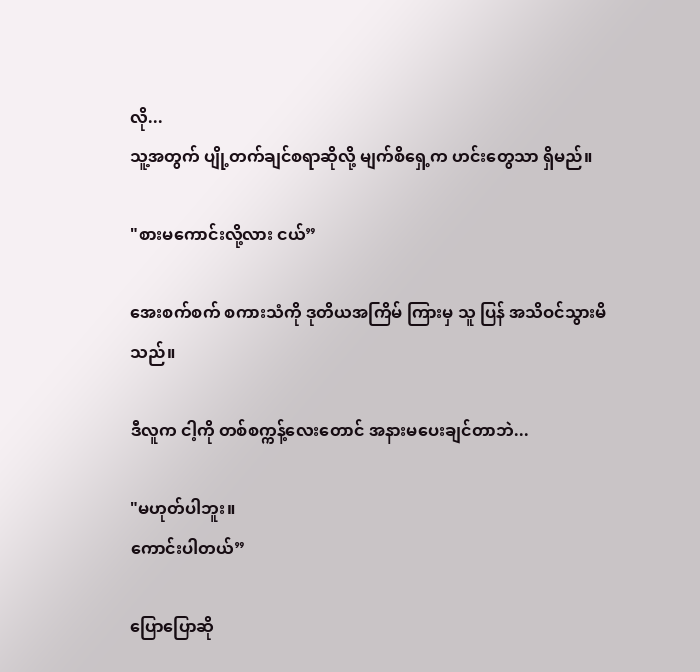လို...
သူ့အတွက် ပျို့တက်ချင်စရာဆိုလို့ မျက်စိရှေ့က ဟင်းတွေသာ ရှိမည်။

"စားမကောင်းလို့လား ငယ်”

အေးစက်စက် စကားသံကို ဒုတိယအကြိမ် ကြားမှ သူ ပြန် အသိဝင်သွားမိသည်။

ဒီလူက ငါ့ကို တစ်စက္ကန့်လေးတောင် အနားမပေးချင်တာဘဲ...

"မဟုတ်ပါဘူး။
ကောင်းပါတယ်”

ပြောပြောဆို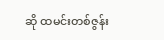ဆို ထမင်းတစ်ဇွန်း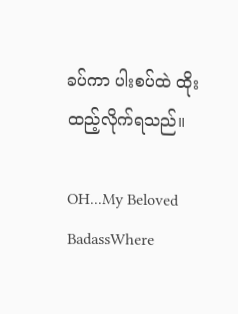ခပ်ကာ ပါးစပ်ထဲ ထိုးထည့်လိုက်ရသည်။

OH...My Beloved BadassWhere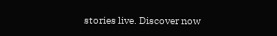stories live. Discover now